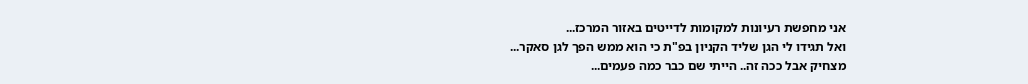אני מחפשת רעיונות למקומות לדייטים באזור המרכז...
ואל תגידו לי הגן שליד הקניון בפ"ת כי הוא ממש הפך לגן סאקר...
מצחיק אבל ככה זה.. הייתי שם כבר כמה פעמים...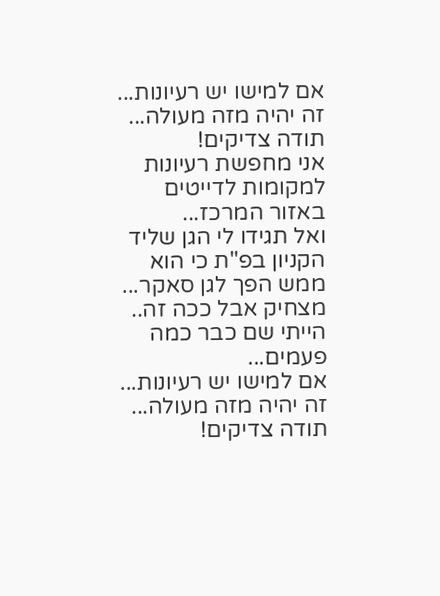אם למישו יש רעיונות... זה יהיה מזה מעולה...
תודה צדיקים!
אני מחפשת רעיונות למקומות לדייטים באזור המרכז...
ואל תגידו לי הגן שליד הקניון בפ"ת כי הוא ממש הפך לגן סאקר...
מצחיק אבל ככה זה.. הייתי שם כבר כמה פעמים...
אם למישו יש רעיונות... זה יהיה מזה מעולה...
תודה צדיקים!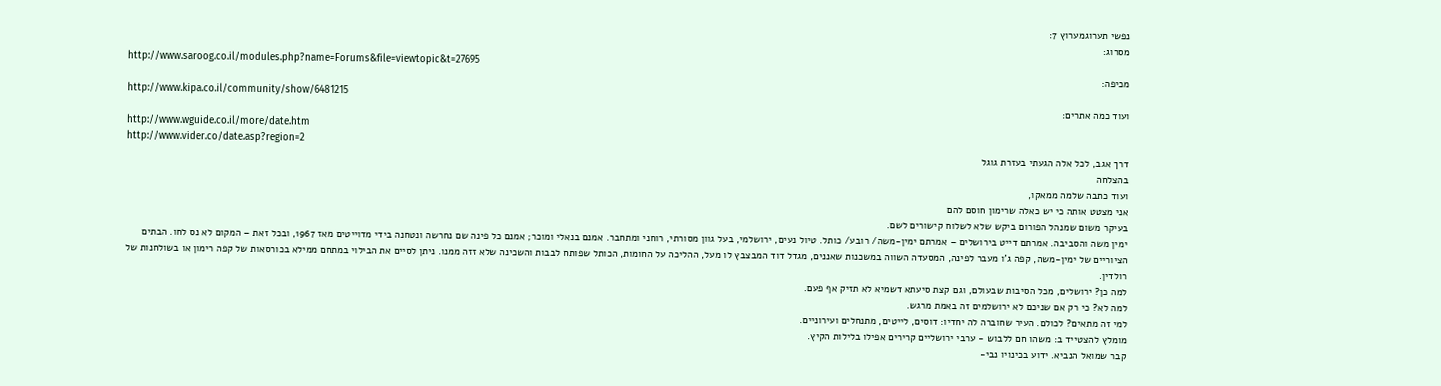נפשי תערוגמערוץ 7:
מסרוג:
http://www.saroog.co.il/modules.php?name=Forums&file=viewtopic&t=27695
מכיפה:
http://www.kipa.co.il/community/show/6481215
ועוד כמה אתרים:
http://www.wguide.co.il/more/date.htm
http://www.vider.co/date.asp?region=2
דרך אגב, לכל אלה הגעתי בעזרת גוגל
בהצלחה
ועוד כתבה שלמה ממאקו,
אני מצטט אותה כי יש כאלה שרימון חוסם להם
בעיקר משום שמנהל הפורום ביקש שלא לשלוח קישורים לשם.
ימין משה והסביבה. אמרתם דייט בירושלים – אמרתם ימין-משה/ רובע/ כותל. טיול נעים, ירושלמי, בעל גוון מסורתי, רוחני ומתחבר. אמנם בנאלי ומוכר; אמנם כל פינה שם נחרשה ונטחנה בידי מדוייטים מאז 1967, ובכל זאת – המקום לא נס לחו. הבתים הציוריים של ימין-משה, קפה ג'ו מעבר לפינה, המסעדה השווה במשכנות שאננים, מגדל דוד המבצבץ לו מעל, ההליכה על החומות, הכותל שפותח לבבות והשכינה שלא זזה ממנו. ניתן לסיים את הבילוי במתחם ממילא בכורסאות של קפה רימון או בשולחנות של רולדין.
למה כן? ירושלים, מכל הסיבות שבעולם, וגם קצת סיעתא דשמיא לא תזיק אף פעם.
למה לא? כי רק אם שניכם לא ירושלמים זה באמת מרגש.
למי זה מתאים? לכולם. העיר שחוברה לה יחדיו: דוסים, לייטים, מתנחלים ועירוניים.
מומלץ להצטייד ב: משהו חם ללבוש - ערבי ירושליים קרירים אפילו בלילות הקיץ.
קבר שמואל הנביא. ידוע בכינויו נבי-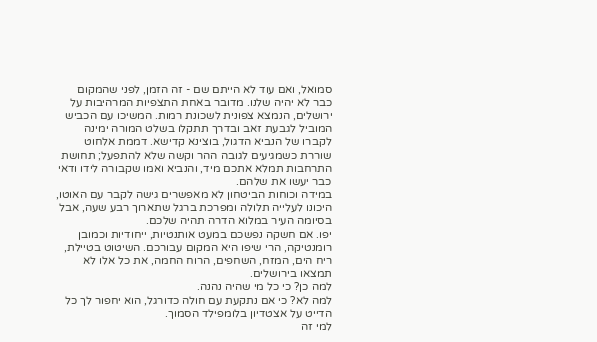סמואל, ואם עוד לא הייתם שם - זה הזמן, לפני שהמקום כבר לא יהיה שלנו. מדובר באחת התצפיות המרהיבות על ירושלים, הנמצא צפונית לשכונת רמות. המשיכו עם הכביש המוביל לגבעת זאב ובדרך תתקלו בשלט המורה ימינה לקברו של הנביא הדגול, בוצינא קדישא. דממת אלחוט שוררת כשמגיעים לגובה ההר וקשה שלא להתפעל; תחושת התרחבות תמלא אתכם מיד, והנביא ואמו שקבורה לידו ודאי כבר יעשו את שלהם.
במידה וכוחות הביטחון לא מאפשרים גישה לקבר עם האוטו, היכונו לעלייה תלולה ומפרכת ברגל שתארוך רבע שעה, אבל בסיומה העיר במלוא הדרה תהיה שלכם.
יפו. אם חשקה נפשכם במעט אותנטיות, ייחודיות וכמובן רומנטיקה, הרי שיפו היא המקום עבורכם. השיטוט בטיילת, ריח הים, המזח, השחפים, הרוח החמה, את כל אלו לא תמצאו בירושלים.
למה כן? כי כל מי שהיה נהנה.
למה לא? כי אם נתקעת עם חולה כדורגל, הוא יחפור לך כל הדייט על אצטדיון בלומפילד הסמוך.
למי זה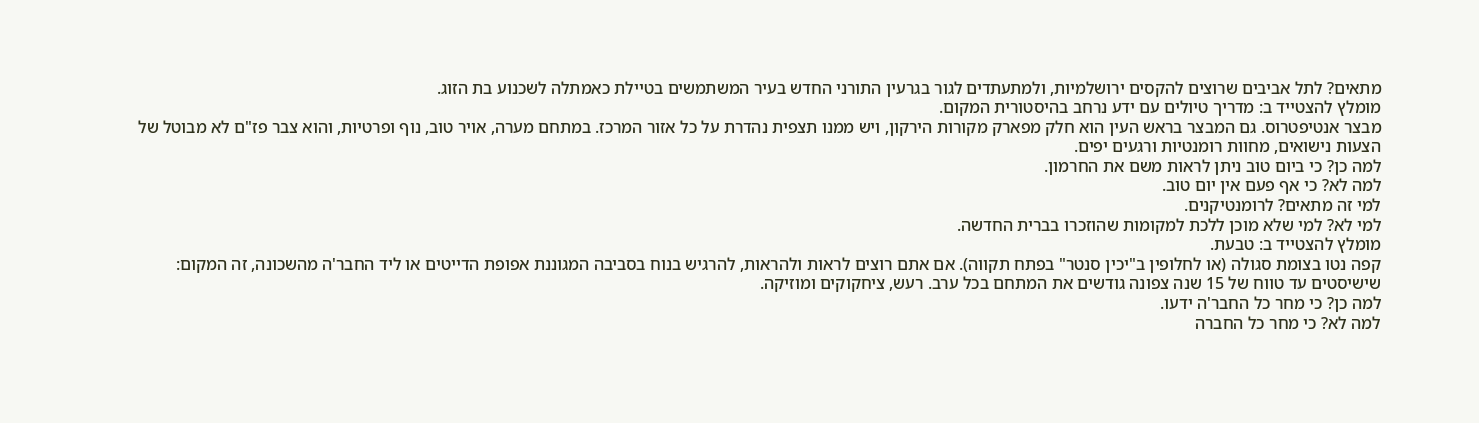מתאים? לתל אביבים שרוצים להקסים ירושלמיות, ולמתעתדים לגור בגרעין התורני החדש בעיר המשתמשים בטיילת כאמתלה לשכנוע בת הזוג.
מומלץ להצטייד ב: מדריך טיולים עם ידע נרחב בהיסטורית המקום.
מבצר אנטיפטרוס. גם המבצר בראש העין הוא חלק מפארק מקורות הירקון, ויש ממנו תצפית נהדרת על כל אזור המרכז. במתחם מערה, אויר טוב, נוף ופרטיות, והוא צבר פז"ם לא מבוטל של הצעות נישואים, מחוות רומנטיות ורגעים יפים.
למה כן? כי ביום טוב ניתן לראות משם את החרמון.
למה לא? כי אף פעם אין יום טוב.
למי זה מתאים? לרומנטיקנים.
למי לא? למי שלא מוכן ללכת למקומות שהוזכרו בברית החדשה.
מומלץ להצטייד ב: טבעת.
קפה נטו בצומת סגולה (או לחלופין ב"יכין סנטר" בפתח תקווה). אם אתם רוצים לראות ולהראות, להרגיש בנוח בסביבה המגוננת אפופת הדייטים או ליד החבר'ה מהשכונה, זה המקום: שישיסטים עד טווח של 15 שנה צפונה גודשים את המתחם בכל ערב. רעש, ציחקוקים ומוזיקה.
למה כן? כי מחר כל החבר'ה ידעו.
למה לא? כי מחר כל החברה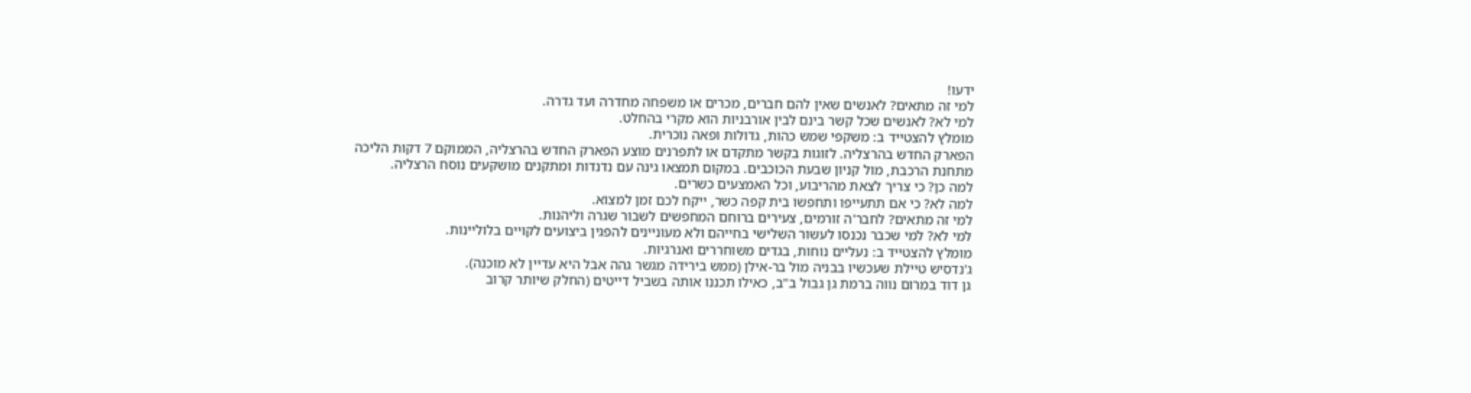ידעו!
למי זה מתאים? לאנשים שאין להם חברים, מכרים או משפחה מחדרה ועד גדרה.
למי לא? לאנשים שכל קשר בינם לבין אורבניות הוא מקרי בהחלט.
מומלץ להצטייד ב: משקפי שמש כהות, גדולות ופאה נוכרית.
הפארק החדש בהרצליה. לזוגות בקשר מתקדם או לתפרנים מוצע הפארק החדש בהרצליה, הממוקם 7 דקות הליכה מתחנת הרכבת, מול קניון שבעת הכוכבים. במקום תמצאו גינה עם נדנדות ומתקנים מושקעים נוסח הרצליה.
למה כן? כי צריך לצאת מהריבוע, וכל האמצעים כשרים.
למה לא? כי אם תתעייפו ותחפשו בית קפה כשר, ייקח לכם זמן למצוא.
למי זה מתאים? לחבר'ה זורמים, צעירים ברוחם המחפשים לשבור שגרה וליהנות.
למי לא? למי שכבר נכנסו לעשור השלישי בחייהם ולא מעוניינים להפגין ביצועים לקויים בלוליינות.
מומלץ להצטייד ב: נעליים נוחות, בגדים משוחררים ואנרגיות.
ג'נדסיש טיילת שעכשיו בבניה מול בר-אילן (ממש בירידה מגשר גהה אבל היא עדיין לא מוכנה).
גן דוד במרום נווה ברמת גן גבול ב"ב, כאילו תכננו אותה בשביל דייטים (החלק שיותר קרוב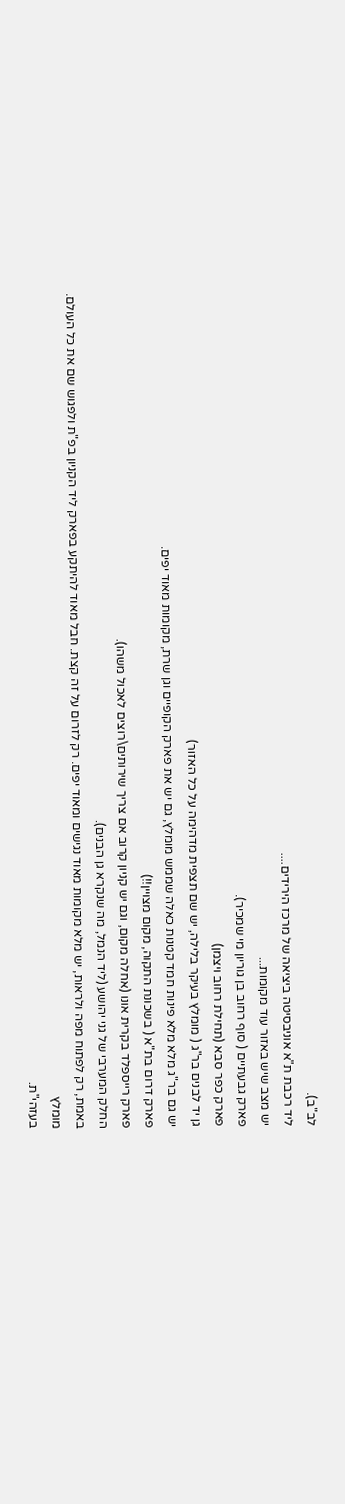לב"ב).
ליד רכבת ת"א אוניבסיטה ביציאה של מרכז הירידים....
יש מצב שיש באזור עוד מקומות...
פארק גבעתיים ( סוף רחוב בן גוריון מי שמכיר).
פארק כפר סבא (תחילת רחוב ויצמן)
גן יד לבנים בר"ג ( מומלץ בעיקר בלילה, יש שם תצפית מדהימה על כל האזור)
יש גם בר"ג מלא מלא פינות חמד קטנות כאלה שממש מומלץ, גם יש את פארק הקופיים וגן שרת, מקומות מאוד יפים.
פארק דרום בת"א ( בשכונת התקוה, מקום מצויין!!)
פארק רייספלד בקרית אונו (אחלה מקום, וגם יש קניון קרוב אם צריך שירותים\רוצים לאכול משהו).
החלק המערבי של גני יהושע (ליד הנמל, מה שנקרא גן הבנים).
באמת, רק לפתוח מפה ולראות, יש מלא מקומות מאוד נגישים ומאוד יפים. רק לזרום על זה קצת. חבל מאוד להיתקע בפארק ליד הקניון בפ"ת ולפגוש שם את כל העולם.
מומלץ
בעזהי"ת.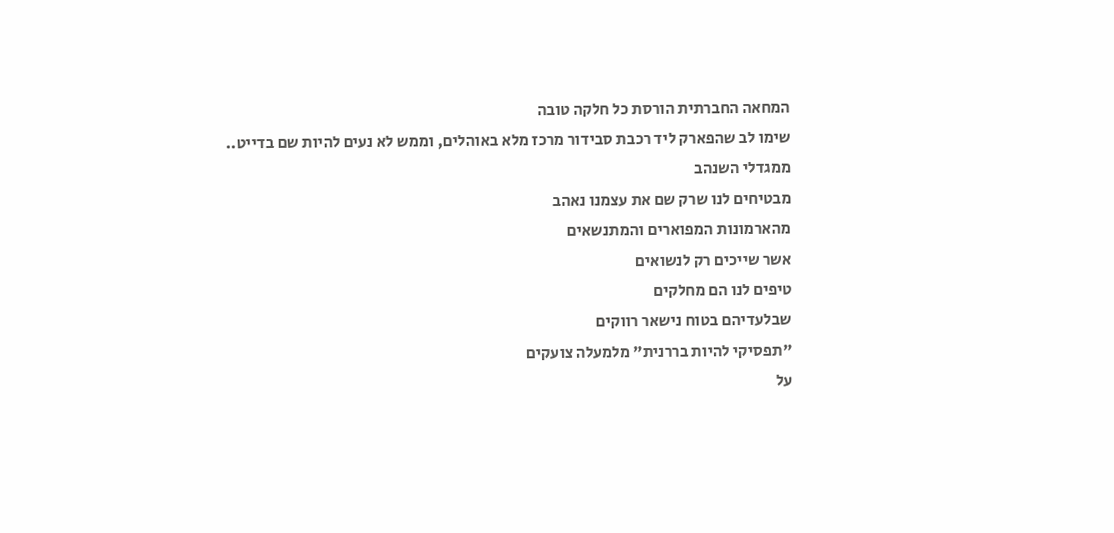המחאה החברתית הורסת כל חלקה טובה
שימו לב שהפארק ליד רכבת סבידור מרכז מלא באוהלים, וממש לא נעים להיות שם בדייט..
ממגדלי השנהב
מבטיחים לנו שרק שם את עצמנו נאהב
מהארמונות המפוארים והמתנשאים
אשר שייכים רק לנשואים
טיפים לנו הם מחלקים
שבלעדיהם בטוח נישאר רווקים
"תפסיקי להיות בררנית" מלמעלה צועקים
על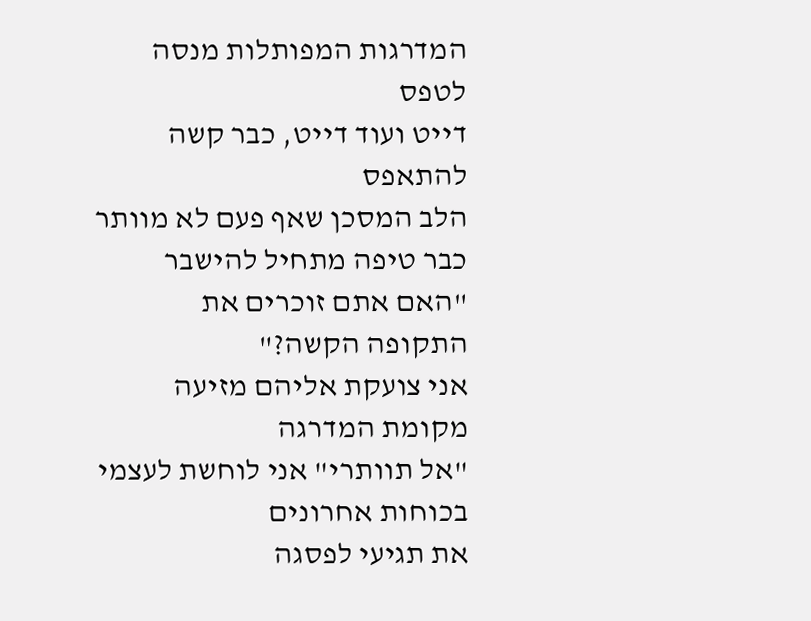המדרגות המפותלות מנסה לטפס
דייט ועוד דייט, כבר קשה להתאפס
הלב המסכן שאף פעם לא מוותר
כבר טיפה מתחיל להישבר
"האם אתם זוכרים את התקופה הקשה?"
אני צועקת אליהם מזיעה מקומת המדרגה
"אל תוותרי" אני לוחשת לעצמי בכוחות אחרונים
את תגיעי לפסגה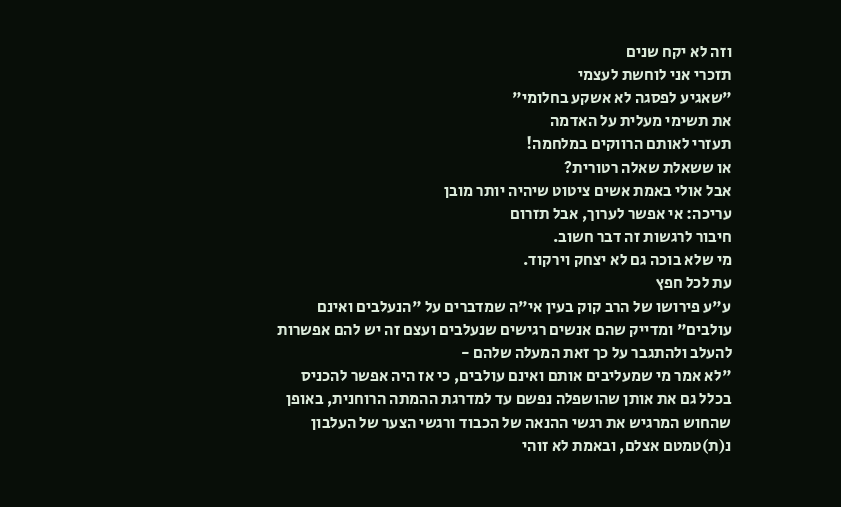וזה לא יקח שנים
תזכרי אני לוחשת לעצמי
"שאגיע לפסגה לא אשקע בחלומי"
את תשימי מעלית על האדמה
תעזרי לאותם הרווקים במלחמה!
או ששאלת שאלה רטורית?
אבל אולי באמת אשים ציטוט שיהיה יותר מובן
עריכה: אי אפשר לערוך, אבל תזרום
חיבור לרגשות זה דבר חשוב.
מי שלא בוכה גם לא יצחק וירקוד.
עת לכל חפץ
ע"ע פירושו של הרב קוק בעין אי"ה שמדברים על "הנעלבים ואינם עולבים" ומדייק שהם אנשים רגישים שנעלבים ועצם זה יש להם אפשרות להעלב ולהתגבר על כך זאת המעלה שלהם -
"לא אמר מי שמעליבים אותם ואינם עולבים, כי אז היה אפשר להכניס בכלל גם את אותן שהושפלה נפשם עד למדרגת ההמתה הרוחנית, באופן שהחוש המרגיש את רגשי ההנאה של הכבוד ורגשי הצער של העלבון נ(ת)טמטם אצלם, ובאמת לא זוהי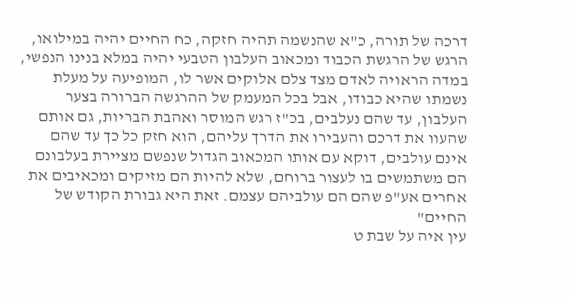דרכה של תורה, כ"א שהנשמה תהיה חזקה, כח החיים יהיה במילואו, הרגש של הרגשת הכבוד ומכאוב העלבון הטבעי יהיה במלא בנינו הנפשי, במדה הראויה לאדם מצד צלם אלוקים אשר לו, המופיעה על מעלת נשמתו שהיא כבודו, אבל בכל המעמק של ההרגשה הברורה בצער העלבון, עד שהם נעלבים, בכ"ז רגש המוסר ואהבת הבריות, גם אותם שהעוו את דרכם והעבירו את הדרך עליהם, הוא חזק כל כך עד שהם אינם עולבים, דוקא עם אותו המכאוב הגדול שנפשם מציירת בעלבונם הם משתמשים בו לעצור ברוחם, שלא להיות הם מזיקים ומכאיבים את אחרים אע"פ שהם הם עולביהם עצמם. זאת היא גבורת הקודש של החיים"
עין איה על שבת ט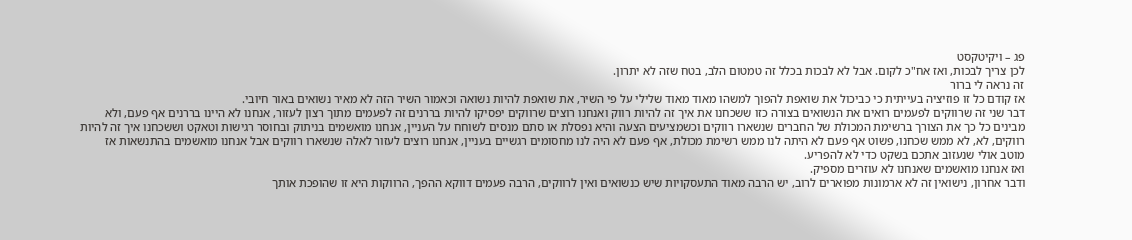פג – ויקיטקסט
לכן צריך לבכות, ואז אח"כ לקום. אבל לא לבכות בכלל זה טמטום הלב, בטח שזה לא יתרון.
זה נראה לי ברור
אז קודם כל זו פוזיציה בעייתית כי כביכול את שואפת להפוך למשהו מאוד מאוד שלילי על פי השיר, את שואפת להיות נשואה וכאמור השיר הזה לא מאיר נשואים באור חיובי.
דבר שני זה שרווקים לפעמים רואים את הנשואים בצורה כזו ששכחנו את איך זה להיות רווק ואנחנו רוצים שרווקים יפסיקו להיות בררנים זה לפעמים מתוך רצון לעזור, אנחנו לא היינו בררנים אף פעם, ולא מבינים כל כך את הצורך ברשימת המכולת של החברים שנשארו רווקים וכשמציעים הצעה והיא נפסלת או סתם מנסים לשוחח על העניין, אנחנו מואשמים בניתוק ובחוסר רגישות וטאקט וששכחנו איך זה להיות רווקים, לא, לא ממש שכחנו, פשוט אף פעם לא היתה לנו ממש רשימת מכולת, אף פעם לא היה לנו מחסומים רגשיים בעניין, אנחנו רוצים לעזור לאלה שנשארו רווקים אבל אנחנו מואשמים בהתנשאות אז מוטב אולי שנעזוב אתכם בשקט כדי לא להפריע.
ואז אנחנו מואשמים שאנחנו לא עוזרים מספיק.
ודבר אחרון, נישואין זה לא ארמונות מפוארים לרוב, יש הרבה מאוד התעסקויות שיש כנשואים ואין לרווקים, הרבה פעמים דווקא ההפך, הרווקות היא זו שהופכת אותך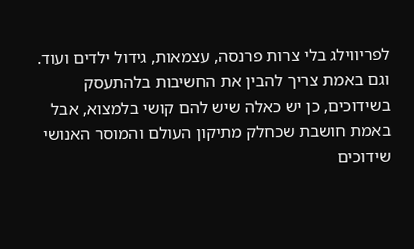לפריווילג בלי צרות פרנסה, עצמאות, גידול ילדים ועוד.
וגם באמת צריך להבין את החשיבות בלהתעסק בשידוכים, כן יש כאלה שיש להם קושי בלמצוא, אבל באמת חושבת שכחלק מתיקון העולם והמוסר האנושי שידוכים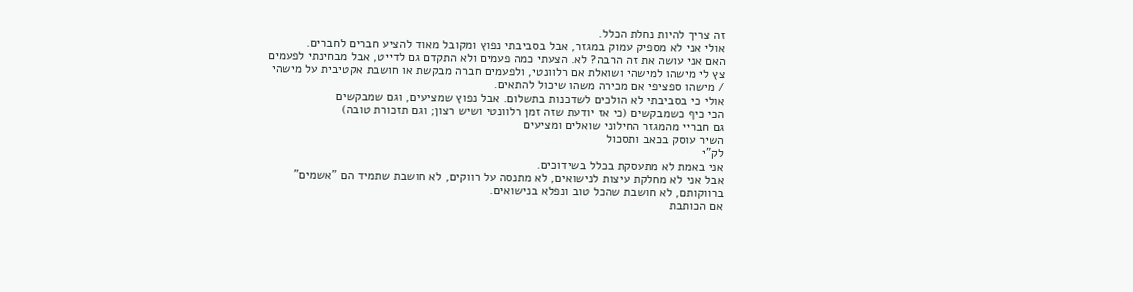זה צריך להיות נחלת הכלל.
אולי אני לא מספיק עמוק במגזר, אבל בסביבתי נפוץ ומקובל מאוד להציע חברים לחברים.
האם אני עושה את זה הרבה? לא. הצעתי כמה פעמים ולא התקדם גם לדייט, אבל מבחינתי לפעמים צץ לי מישהו למישהי ושואלת אם רלוונטי, ולפעמים חברה מבקשת או חושבת אקטיבית על מישהי / מישהו ספציפי אם מכירה משהו שיכול להתאים.
אולי כי בסביבתי לא הולכים לשדכנות בתשלום. אבל נפוץ שמציעים, וגם שמבקשים
הכי כיף כשמבקשים (כי אז יודעת שזה זמן רלוונטי ושיש רצון; וגם תזכורת טובה)
גם חבריי מהמגזר החילוני שואלים ומציעים
השיר עוסק בכאב ותסכול
לק"י
אני באמת לא מתעסקת בכלל בשידוכים.
אבל אני לא מחלקת עיצות לנישואים, לא מתנסה על רווקים, לא חושבת שתמיד הם "אשמים" ברווקותם, לא חושבת שהכל טוב ונפלא בנישואים.
אם הכותבת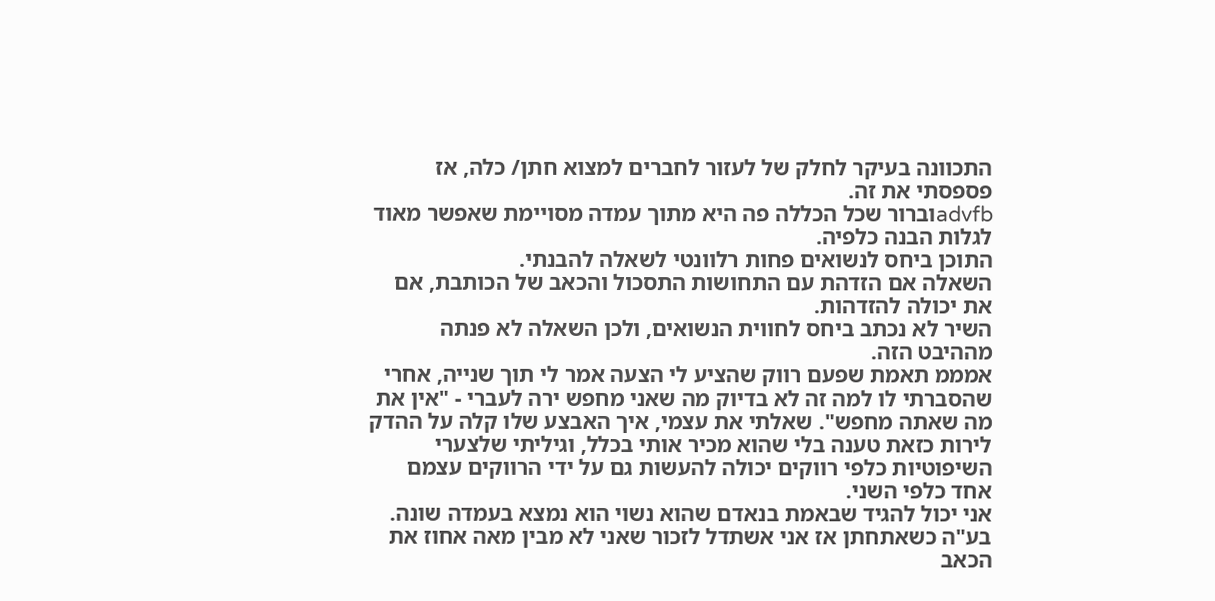התכוונה בעיקר לחלק של לעזור לחברים למצוא חתן/ כלה, אז פספסתי את זה.
advfbוברור שכל הכללה פה היא מתוך עמדה מסויימת שאפשר מאוד לגלות הבנה כלפיה.
התוכן ביחס לנשואים פחות רלוונטי לשאלה להבנתי.
השאלה אם הזדהת עם התחושות התסכול והכאב של הכותבת, אם את יכולה להזדהות.
השיר לא נכתב ביחס לחווית הנשואים, ולכן השאלה לא פנתה מההיבט הזה.
אמממ תאמת שפעם רווק שהציע לי הצעה אמר לי תוך שנייה, אחרי שהסברתי לו למה זה לא בדיוק מה שאני מחפש ירה לעברי - "אין את מה שאתה מחפש". שאלתי את עצמי, איך האבצע שלו קלה על ההדק לירות כזאת טענה בלי שהוא מכיר אותי בכלל, וגיליתי שלצערי השיפוטיות כלפי רווקים יכולה להעשות גם על ידי הרווקים עצמם אחד כלפי השני.
אני יכול להגיד שבאמת בנאדם שהוא נשוי הוא נמצא בעמדה שונה.
בע"ה כשאתחתן אז אני אשתדל לזכור שאני לא מבין מאה אחוז את הכאב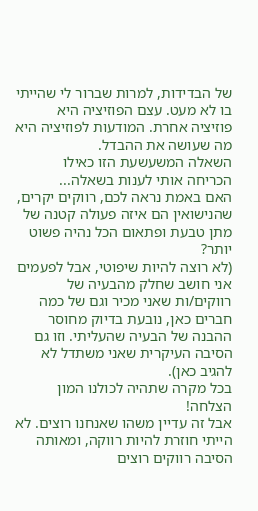של הבדידות, למרות שברור לי שהייתי בו לא מעט. עצם הפוזיציה היא פוזיציה אחרת. המודעות לפוזיציה היא מה שעושה את ההבדל.
השאלה המשעשעת הזו כאילו הכריחה אותי לענות בשאלה...
האם באמת נראה לכם, רווקים יקרים, שהנישואין הם איזה פעולה קטנה של מתן טבעת ופתאום הכל נהיה פשוט יותר?
(לא רוצה להיות שיפוטי, אבל לפעמים אני חושב שחלק מהבעיה של רווקים/ות שאני מכיר וגם של כמה חברים כאן, נובעת בדיוק מחוסר ההבנה של הבעיה שהעליתי. וזו גם הסיבה העיקרית שאני משתדל לא להגיב כאן).
בכל מקרה שתהיה לכולנו המון הצלחה!
אבל זה עדיין משהו שאנחנו רוצים. לא הייתי חוזרת להיות רווקה, ומאותה הסיבה רווקים רוצים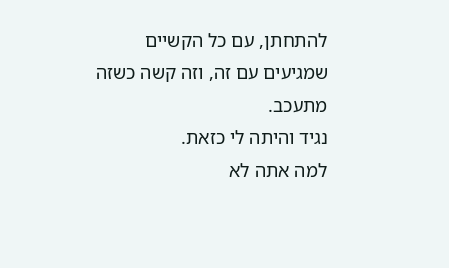להתחתן, עם כל הקשיים שמגיעים עם זה, וזה קשה כשזה מתעכב.
נגיד והיתה לי כזאת.
למה אתה לא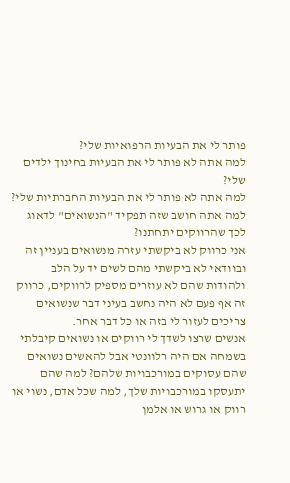פותר לי את הבעיות הרפואיות שלי?
למה אתה לא פותר לי את הבעיות בחינוך ילדים שלי?
למה אתה לא פותר לי את הבעיות החברתיות שלי?
למה אתה חושב שזה תפקיד "הנשואים" לדאוג לכך שהרווקים יתחתנו?
אני כרווק לא ביקשתי עזרה מנשואים בעניין זה ובוודאי לא ביקשתי מהם לשים יד על הלב ולהודות שהם לא עוזרים מספיק לרווקים, כרווק זה אף פעם לא היה נחשב בעיני דבר שנשואים צריכים לעזור לי בזה או כל דבר אחר.
אנשים שרצו לשדך לי רווקים או נשואים קיבלתי בשמחה אם היה רלוונטי אבל להאשים נשואים שהם עסוקים במורכבויות שלהם? למה שהם יתעסקו במורכבויות שלך, למה שכל אדם, נשוי או רווק או גרוש או אלמן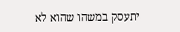יתעסק במשהו שהוא לא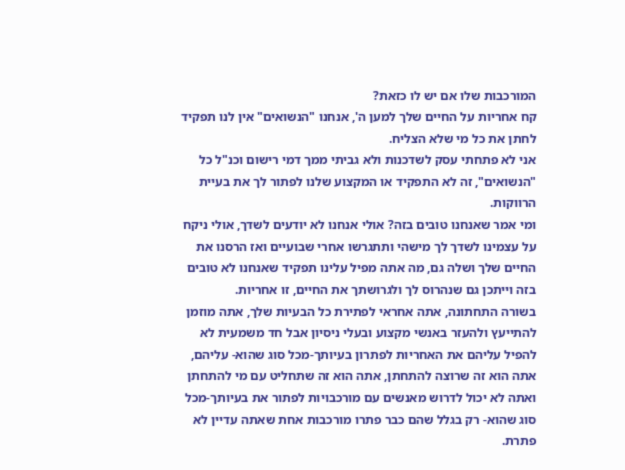המורכבות שלו אם יש לו כזאת?
קח אחריות על החיים שלך למען ה', אנחנו "הנשואים" אין לנו תפקיד לחתן את כל מי שלא הצליח.
אני לא פתחתי עסק לשדכנות ולא גביתי ממך דמי רישום וכנ"ל כל "הנשואים", זה לא התפקיד או המקצוע שלנו לפתור לך את בעיית הרווקות.
ומי אמר שאנחנו טובים בזה? אולי אנחנו לא יודעים לשדך, אולי ניקח על עצמינו לשדך לך מישהי ותתגרשו אחרי שבועיים ואז הרסנו את החיים שלך ושלה גם, מה אתה מפיל עלינו תפקיד שאנחנו לא טובים בזה וייתכן גם שנהרוס לך ולגרושתך את החיים, זו אחריות.
בשורה התחתונה, אתה אחראי לפתירת כל הבעיות שלך, אתה מוזמן להתייעץ ולהעזר באנשי מקצוע ובעלי ניסיון אבל חד משמעית לא להפיל עליהם את האחריות לפתרון בעיותך-מכל סוג שהוא- עליהם, אתה הוא זה שרוצה להתחתן, אתה הוא זה שתחליט עם מי להתחתן ואתה לא יכול לדרוש מאנשים עם מורכבויות לפתור את בעיותך-מכל סוג שהוא- רק בגלל שהם כבר פתרו מורכבות אחת שאתה עדיין לא פתרת.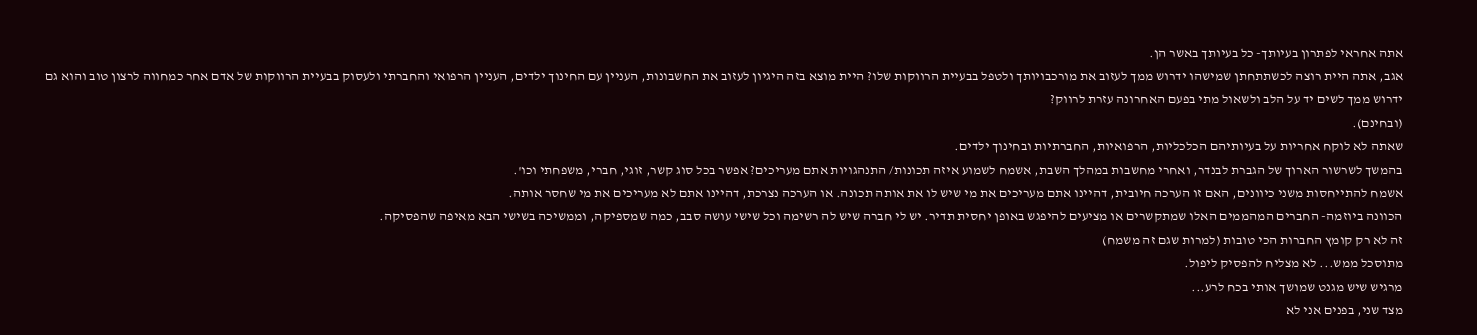אתה אחראי לפתרון בעיותך- כל בעיותך באשר הן.
אגב, אתה היית רוצה לכשתתחתן שמישהו ידרוש ממך לעזוב את מורכבויותך ולטפל בבעיית הרווקות שלו? היית מוצא בזה היגיון לעזוב את החשבונות, העניין עם החינוך ילדים, העניין הרפואי והחברתי ולעסוק בבעיית הרווקות של אדם אחר כמחווה לרצון טוב והוא גם ידרוש ממך לשים יד על הלב ולשאול מתי בפעם האחרונה עזרת לרווק?
(ובחינם).
שאתה לא לוקח אחריות על בעיותיהם הכלכליות, הרפואיות, החברתיות ובחינוך ילדים.
בהמשך לשרשור הארוך של הגברת לבנדר, ואחרי מחשבות במהלך השבת, אשמח לשמוע איזה תכונות/ התנהגויות אתם מעריכים? אפשר בכל סוג קשר, זוגי, חברי, משפחתי וכו'.
אשמח להתייחסות משני כיוונים, האם זו הערכה חיובית, דהיינו אתם מעריכים את מי שיש לו את אותה תכונה. או הערכה נצרכת, דהיינו אתם לא מעריכים את מי שחסר אותה.
הכוונה ביוזמה- החברים המהממים האלו שמתקשרים או מציעים להיפגש באופן יחסית תדיר. יש לי חברה שיש לה רשימה וכל שישי עושה סבב, כמה שמספיקה, וממשיכה בשישי הבא מאיפה שהפסיקה.
זה לא רק קומץ החברות הכי טובות (למרות שגם זה משמח)
מתוסכל ממש... לא מצליח להפסיק ליפול.
מרגיש שיש מגנט שמושך אותי בכח לרע...
מצד שני, בפנים אני לא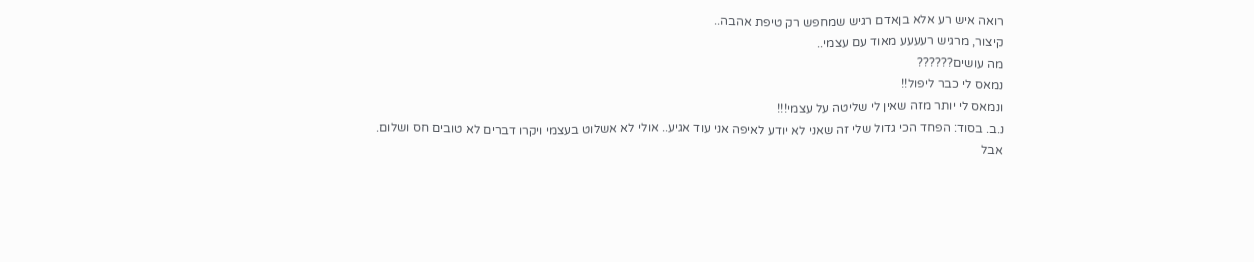רואה איש רע אלא בןאדם רגיש שמחפש רק טיפת אהבה..
קיצור, מרגיש רעעעע מאוד עם עצמי..
מה עושים??????
נמאס לי כבר ליפול!!
ונמאס לי יותר מזה שאין לי שליטה על עצמי!!!
נ.ב. בסוד: הפחד הכי גדול שלי זה שאני לא יודע לאיפה אני עוד אגיע.. אולי לא אשלוט בעצמי ויקרו דברים לא טובים חס ושלום.
אבל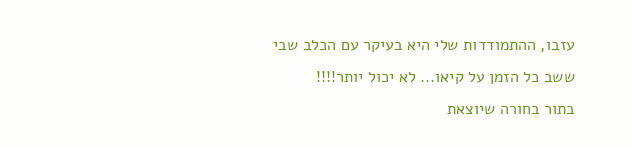עזבו, ההתמודדות שלי היא בעיקר עם הכלב שבי ששב כל הזמן על קיאו... לא יכול יותר!!!!
בתור בחורה שיוצאת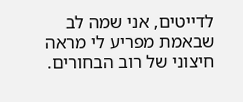לדייטים, אני שמה לב שבאמת מפריע לי מראה חיצוני של רוב הבחורים.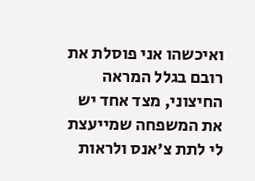ואיכשהו אני פוסלת את רובם בגלל המראה החיצוני, מצד אחד יש את המשפחה שמייעצת לי לתת צ'אנס ולראות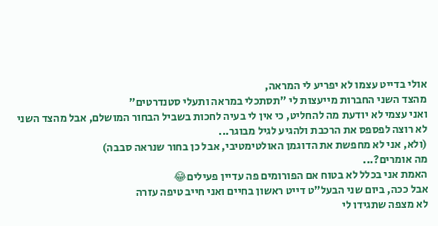אולי בדייט עצמו לא יפריע לי המראה,
מהצד השני החברות מייעצות לי "תסתכלי במראה ותעלי סטנדרטים"
ואני עצמי לא יודעת מה להחליט, כי אין לי בעיה לחכות בשביל הבחור המושלם, אבל מהצד השני לא רוצה לפספס את הרכבת ולהגיע לגיל מבוגר...
(ולא, אני לא מחפשת את הדוגמן האולטימטיבי, אבל כן בחור שנראה סבבה)
מה אומרים?...
האמת אני בכלל לא בטוח אם הפורומים פה עדיין פעילים😂
אבל ככה, ביום שני הבעל"ט דייט ראשון בחיים ואני חייב טיפה עזרה
לא מצפה שתגידו לי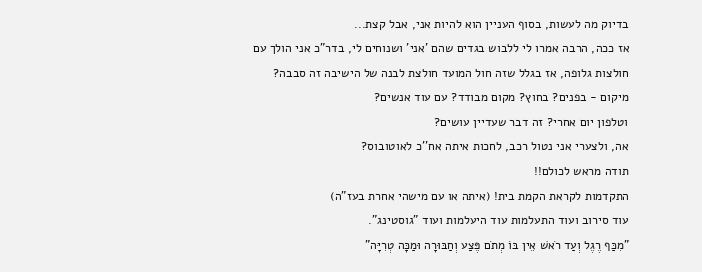בדיוק מה לעשות, בסוף העניין הוא להיות אני, אבל קצת...
אז ככה, הרבה אמרו לי ללבוש בגדים שהם 'אני' ושנוחים לי, בדר"כ אני הולך עם חולצות גלופה, אז בגלל שזה חול המועד חולצת לבנה של הישיבה זה סבבה?
מיקום - בפנים? בחוץ? מקום מבודד? עם עוד אנשים?
וטלפון יום אחרי? זה דבר שעדיין עושים?
אה, ולצערי אני נטול רכב, לחכות איתה אח''כ לאוטובוס?
תודה מראש לכולם!!
התקדמות לקראת הקמת בית! (איתה או עם מישהי אחרת בעז"ה)
עוד סירוב ועוד התעלמות עוד היעלמות ועוד "גוסטינג".
"מִכַּף רֶגֶל וְעַד רֹאשׁ אֵין בּוֹ מְתֹם פֶּצַע וְחַבּוּרָה וּמַכָּה טְרִיָּה"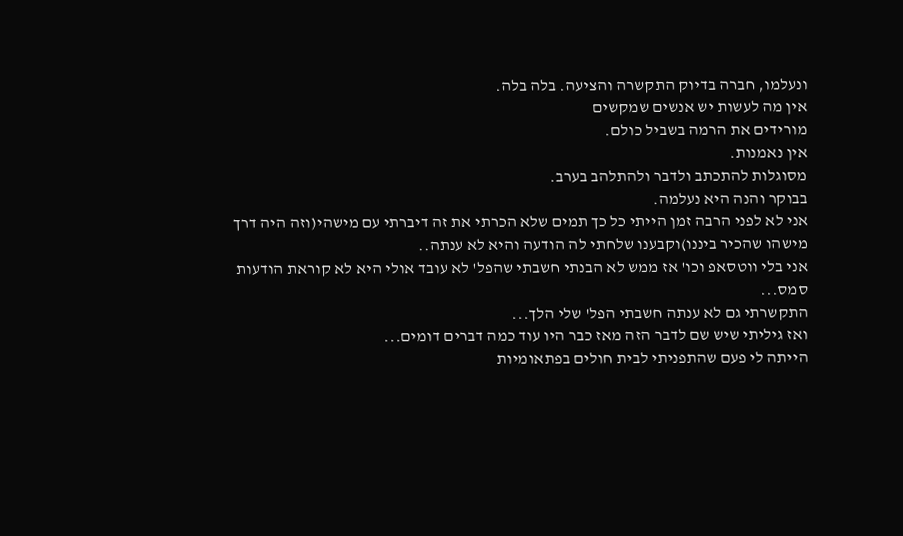ונעלמו, חברה בדיוק התקשרה והציעה. בלה בלה.
אין מה לעשות יש אנשים שמקשים
מורידים את הרמה בשביל כולם.
אין נאמנות.
מסוגלות להתכתב ולדבר ולהתלהב בערב.
בבוקר והנה היא נעלמה.
אני לא לפני הרבה זמן הייתי כל כך תמים שלא הכרתי את זה דיברתי עם מישהי(וזה היה דרך מישהו שהכיר ביננו)וקבענו שלחתי לה הודעה והיא לא ענתה..
אני בלי ווטסאפ וכו' אז ממש לא הבנתי חשבתי שהפל' לא עובד אולי היא לא קוראת הודעות סמס...
התקשרתי גם לא ענתה חשבתי הפל' שלי הלך...
ואז גיליתי שיש שם לדבר הזה מאז כבר היו עוד כמה דברים דומים...
הייתה לי פעם שהתפניתי לבית חולים בפתאומיות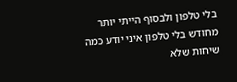בלי טלפון ולבסוף הייתי יותר מחודש בלי טלפון איני יודע כמה שיחות שלא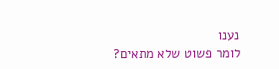נענו
לומר פשוט שלא מתאים?